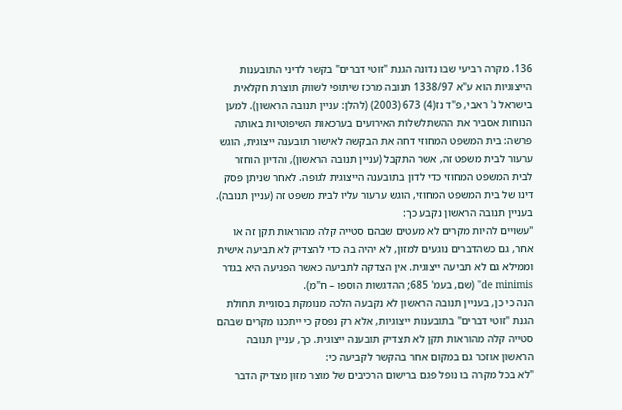136. מקרה רביעי שבו נדונה הגנת "זוטי דברים" בקשר לדיני התובענות הייצוגיות הוא ע"א 1338/97 תנובה מרכז שיתופי לשווק תוצרת חקלאית בישראל נ' ראבי, פ"ד נז(4) 673 (2003) (להלן: עניין תנובה הראשון). למען הנוחות אסביר את ההשתלשלות האירועים בערכאות השיפוטיות באותה פרשה: בית המשפט המחוזי דחה את הבקשה לאישור תובענה ייצוגית, הוגש ערעור לבית משפט זה, אשר התקבל (עניין תנובה הראשון), והדיון הוחזר לבית המשפט המחוזי כדי לדון בתובענה הייצוגית לגופה. לאחר שניתן פסק דינו של בית המשפט המחוזי, הוגש ערעור עליו לבית משפט זה (עניין תנובה).
בעניין תנובה הראשון נקבע כך:
"עשויים להיות מקרים לא מעטים שבהם סטייה קלה מהוראות תקן זה או אחר, גם כשהדברים נוגעים למזון, לא יהיה בה כדי להצדיק לא תביעה אישית וממילא גם לא תביעה ייצוגית. אין הצדקה לתביעה כאשר הפגיעה היא בגדר de minimis" (שם, בעמ' 685; ההדגשות הוספו – ח"מ).
הנה כי כן, בעניין תנובה הראשון לא נקבעה הלכה מנומקת בסוגיית תחולת הגנת "זוטי דברים" בתובענות ייצוגיות, אלא רק נפסק כי ייתכנו מקרים שבהם סטייה קלה מהוראות תקן לא תצדיק תובענה ייצוגית. כך, עניין תנובה הראשון אוזכר גם במקום אחר בהקשר לקביעה כי:
"לא בכל מקרה בו נופל פגם ברישום הרכיבים של מוצר מזון מצדיק הדבר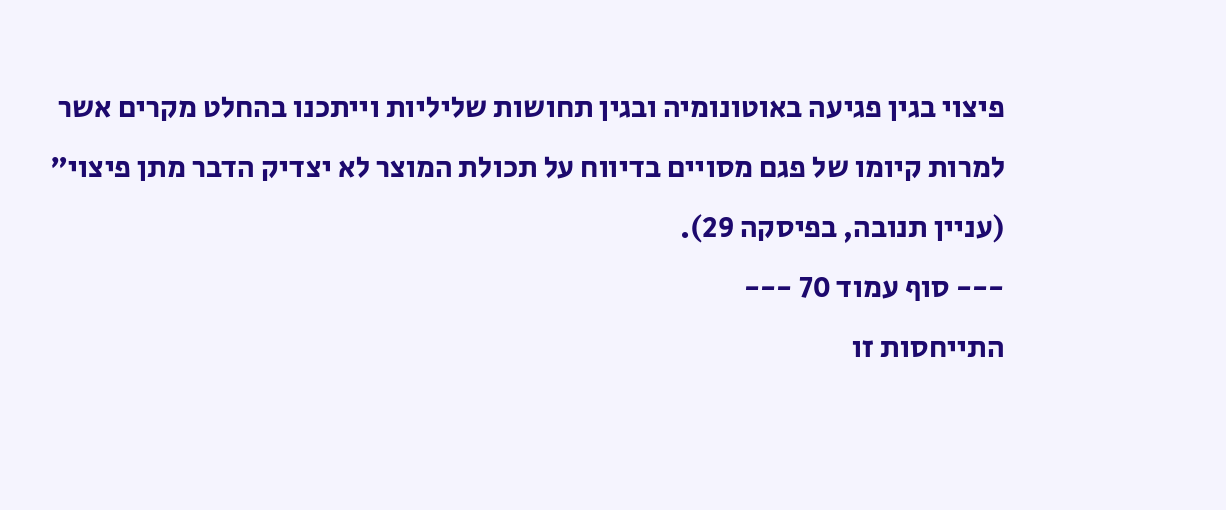פיצוי בגין פגיעה באוטונומיה ובגין תחושות שליליות וייתכנו בהחלט מקרים אשר למרות קיומו של פגם מסויים בדיווח על תכולת המוצר לא יצדיק הדבר מתן פיצוי" (עניין תנובה, בפיסקה 29).
--- סוף עמוד 70 ---
התייחסות זו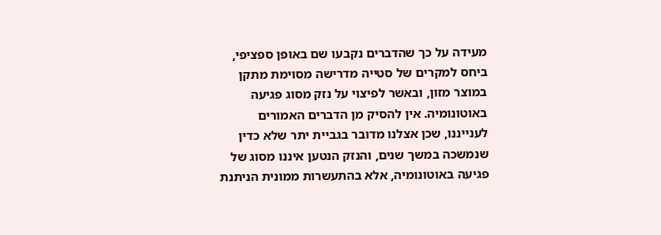מעידה על כך שהדברים נקבעו שם באופן ספציפי, ביחס למקרים של סטייה מדרישה מסוימת מתקן במוצר מזון, ובאשר לפיצוי על נזק מסוג פגיעה באוטונומיה. אין להסיק מן הדברים האמורים לענייננו, שכן אצלנו מדובר בגביית יתר שלא כדין שנמשכה במשך שנים, והנזק הנטען איננו מסוג של פגיעה באוטונומיה, אלא בהתעשרות ממונית הניתנת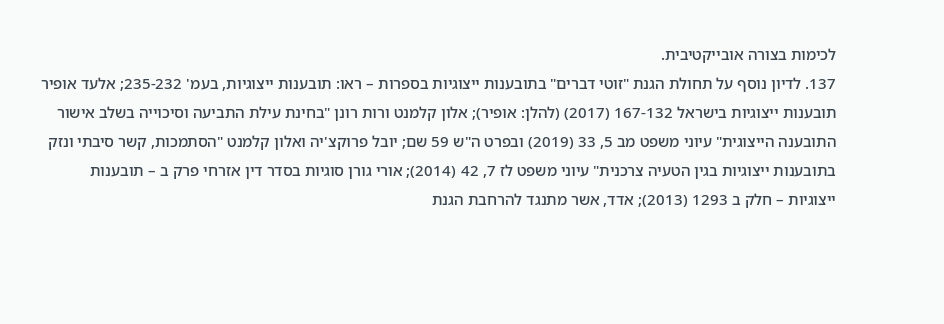לכימות בצורה אובייקטיבית.
137. לדיון נוסף על תחולת הגנת "זוטי דברים" בתובענות ייצוגיות בספרות – ראו: תובענות ייצוגיות, בעמ' 235-232; אלעד אופיר תובענות ייצוגיות בישראל 167-132 (2017) (להלן: אופיר); אלון קלמנט ורות רונן "בחינת עילת התביעה וסיכוייה בשלב אישור התובענה הייצוגית" עיוני משפט מב 5, 33 (2019) ובפרט ה"ש 59 שם; יובל פרוקצ'יה ואלון קלמנט "הסתמכות, קשר סיבתי ונזק בתובענות ייצוגיות בגין הטעיה צרכנית" עיוני משפט לז 7, 42 (2014); אורי גורן סוגיות בסדר דין אזרחי פרק ב – תובענות ייצוגיות – חלק ב 1293 (2013); אדד, אשר מתנגד להרחבת הגנת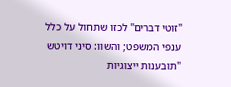"זוטי דברים" לכזו שתחול על כלל ענפי המשפט; והשוו: סיני דויטש "תובענות ייצוגיות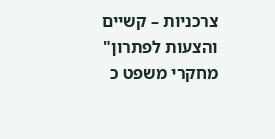צרכניות – קשיים והצעות לפתרון" מחקרי משפט כ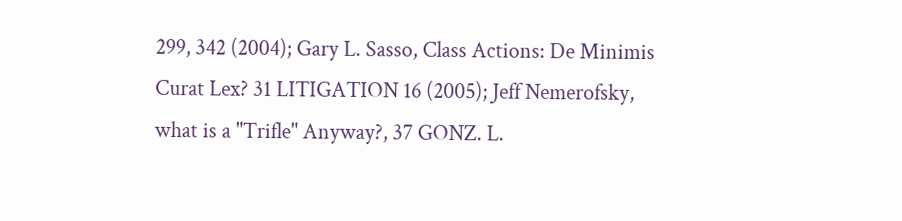299, 342 (2004); Gary L. Sasso, Class Actions: De Minimis Curat Lex? 31 LITIGATION 16 (2005); Jeff Nemerofsky, what is a "Trifle" Anyway?, 37 GONZ. L.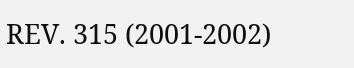REV. 315 (2001-2002)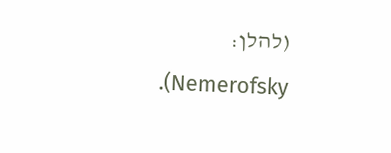(להלן: Nemerofsky).